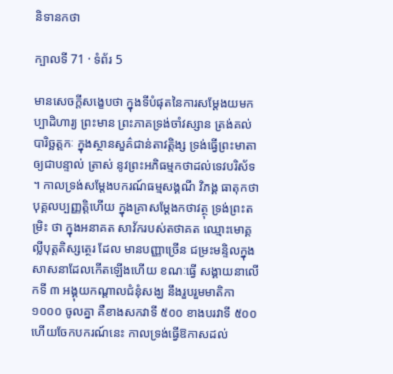និទានកថា

ក្បាលទី 71 · ទំព័រ 5

មានសេចក្តីសង្ខេបថា ក្នុងទីបំផុតនៃការសម្តែងយមកប្បាដិហារ្យ ព្រះមាន ព្រះភាគទ្រង់ចាំវស្សាន ត្រង់គល់ បារិច្ឆត្តកៈ ក្នុងស្ថានសួគ៌ជាន់តាវត្តិង្ស ទ្រង់ធ្វើព្រះមាតាឲ្យជាបន្ទាល់ ត្រាស់ នូវព្រះអភិធម្មកថាដល់ទេវបរិស័ទ ។ កាលទ្រង់សម្តែងបករណ៍ធម្មសង្គណី វិភង្គ ធាតុកថា បុគ្គលប្បញ្ញត្តិហើយ ក្នុងគ្រាសម្តែងកថាវត្ថុ ទ្រង់ព្រះតម្រិះ ថា ក្នុងអនាគត សាវ័ករបស់តថាគត ឈ្មោះមោគ្គល្លីបុត្តតិស្សត្ថេរ ដែល មានបញ្ញាច្រើន ជម្រះមន្ទិលក្នុងសាសនាដែលកើតឡើងហើយ ខណៈធ្វើ សង្គាយនាលើកទី ៣ អង្គុយកណ្តាលជំនុំសង្ឃ នឹងរួបរួមមាតិកា ១០០០ ចូលគ្នា គឺខាងសកវាទី ៥០០ ខាងបរវាទី ៥០០ ហើយចែកបករណ៍នេះ កាលទ្រង់ធ្វើឱកាសដល់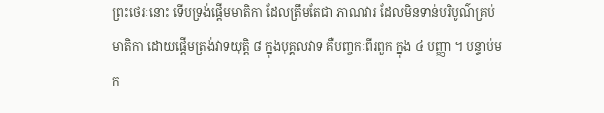ព្រះថេរៈនោះ ទើបទ្រង់ផ្តើមមាតិកា ដែលត្រឹមតែជា ភាណវារ ដែលមិនទាន់បរិបូណ៌គ្រប់មាតិកា ដោយផ្តើមត្រង់វាទយុត្តិ ៨ ក្នុងបុគ្គលវាទ គឺបញ្ចកៈពីរពួក ក្នុង ៤ បញ្ញា ។ បន្ទាប់មក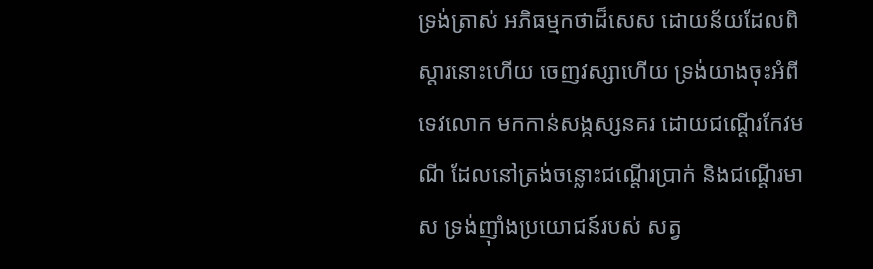ទ្រង់ត្រាស់ អភិធម្មកថាដ៏សេស ដោយន័យដែលពិស្តារនោះហើយ ចេញវស្សាហើយ ទ្រង់យាងចុះអំពីទេវលោក មកកាន់សង្កស្សនគរ ដោយជណ្តើរកែវមណី ដែលនៅត្រង់ចន្លោះជណ្តើរប្រាក់ និងជណ្តើរមាស ទ្រង់ញ៉ាំងប្រយោជន៍របស់ សត្វ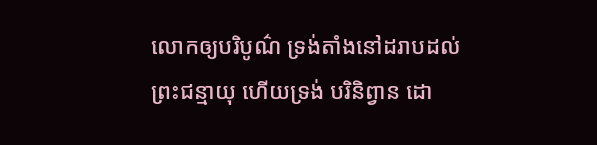លោកឲ្យបរិបូណ៌ ទ្រង់តាំងនៅដរាបដល់ព្រះជន្មាយុ ហើយទ្រង់ បរិនិព្វាន ដោ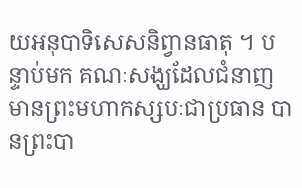យអនុបាទិសេសនិព្វានធាតុ ។ បន្ទាប់មក គណៈសង្ឃដែលជំនាញ មានព្រះមហាកស្សបៈជាប្រធាន បានព្រះបា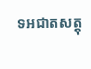ទអជាតសត្តុ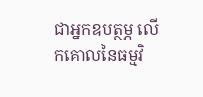ជាអ្នកឧបត្ថម្ភ លើកគោលនៃធម្មវិ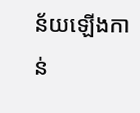ន័យឡើងកាន់